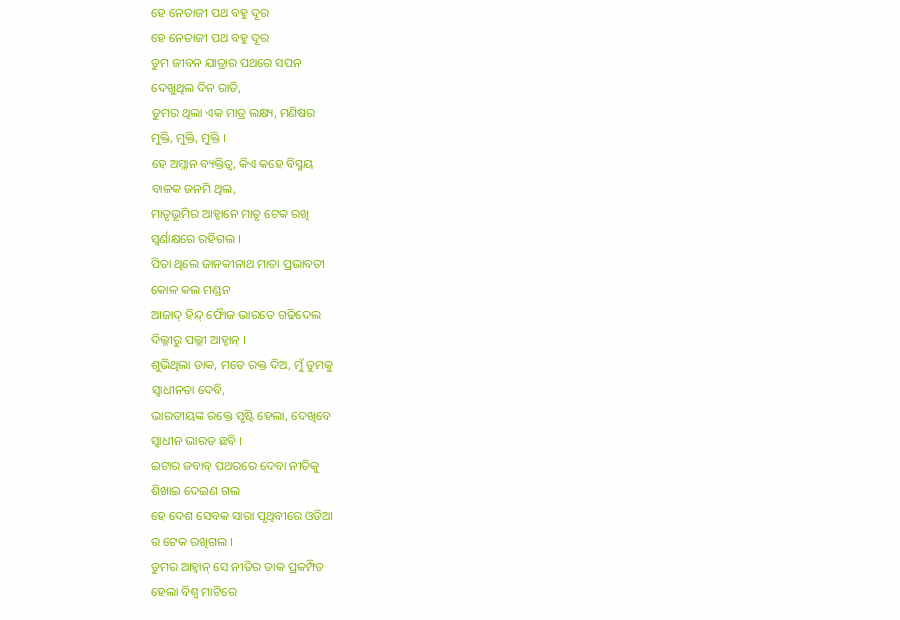ହେ ନେତାଜୀ ପଥ ବହୁ ଦୂର
ହେ ନେତାଜୀ ପଥ ବହୁ ଦୂର
ତୁମ ଜୀବନ ଯାତ୍ରାର ପଥରେ ସପନ
ଦେଖୁଥିଲ ଦିନ ରାତି,
ତୁମର ଥିଲା ଏକ ମାତ୍ର ଲକ୍ଷ୍ୟ, ମଣିଷର
ମୁକ୍ତି, ମୁକ୍ତି, ମୁକ୍ତି ।
ହେ ଅମ୍ଳାନ ବ୍ୟକ୍ତିତ୍ଵ, କିଏ କହେ ବିସ୍ମୟ
ବାଳକ ଜନମି ଥିଲ,
ମାତୃଭୂମିର ଆହ୍ୱାନେ ମାତୃ ଟେକ ରଖି
ସ୍ୱର୍ଣାକ୍ଷରେ ରହିଗଲ ।
ପିତା ଥିଲେ ଜାନକୀନାଥ ମାତା ପ୍ରଭାବତୀ
କୋଳ କଲ ମଣ୍ଡନ
ଆଜାଦ୍ ହିନ୍ଦ୍ ଫୋୖଜ ଭାରତେ ଗଢିଦେଲ
ଦିଲ୍ଲୀରୁ ପଲ୍ଲୀ ଆହ୍ୱାନ୍ ।
ଶୁଭିଥିଲା ଡାକ, ମତେ ରକ୍ତ ଦିଅ, ମୁଁ ତୁମକୁ
ସ୍ୱାଧୀନତା ଦେବି,
ଭାରତୀୟଙ୍କ ରକ୍ତେ ସୃଷ୍ଟି ହେଲା, ଦେଖିବେ
ସ୍ୱାଧୀନ ଭାରତ ଛବି ।
ଇଟାର ଜବାବ୍ ପଥରରେ ଦେବା ନୀତିକୁ
ଶିଖାଇ ଦେଇଣ ଗଲ
ହେ ଦେଶ ସେବକ ସାରା ପୃଥିବୀରେ ଓଡିଆ
ର ଟେକ ରଖିଗଲ ।
ତୁମର ଆହ୍ୱାନ୍ ସେ ନୀତିର ଡାକ ପ୍ରକମ୍ପିତ
ହେଲା ବିଶ୍ୱ ମାଟିରେ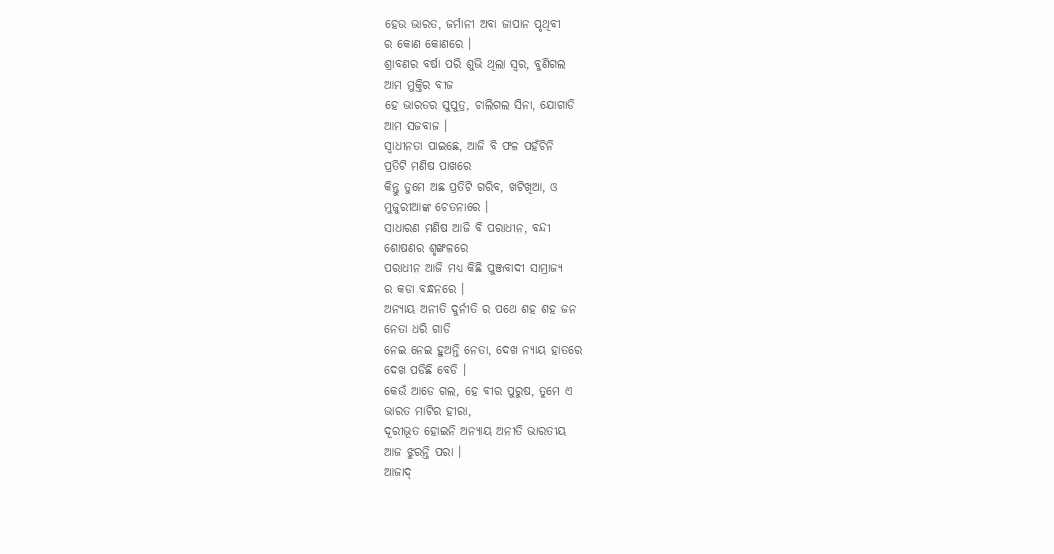ହେଉ ଭାରତ, ଜର୍ମାନୀ ଅବା ଜାପାନ ପୃଥିବୀ
ର କୋଣ କୋଣରେ ।
ଶ୍ରାବଣର ବର୍ଷା ପରି ଶୁଭି ଥିଲା ସ୍ଵର, ବୁଣିଗଲ
ଆମ ମୁକ୍ତିର ବୀଜ
ହେ ଭାରତର ସୁପୁତ୍ର, ଚାଲିଗଲ ସିନା, ଯୋଗାଡି
ଆମ ସଜବାଜ ।
ସ୍ୱାଧୀନତା ପାଇଛେ, ଆଜି ବି ଫଳ ପହଁଚିନି
ପ୍ରତିଟି ମଣିଷ ପାଖରେ
କିନ୍ତୁ ତୁମେ ଅଛ ପ୍ରତିଟି ଗରିବ, ଖଟିଖିଆ, ଓ
ମୁଜୁରୀଆଙ୍କ ଚେତନାରେ ।
ସାଧାରଣ ମଣିଷ ଆଜି ବି ପରାଧୀନ, ବନ୍ଦୀ
ଶୋଷଣର ଶୃଙ୍ଖଳରେ
ପରାଧୀନ ଆଜି ମଧ୍ୟ କିଛି ପୁଞ୍ଜବାଦୀ ସାମ୍ରାଜ୍ୟ
ର କଡା ବନ୍ଧନରେ ।
ଅନ୍ୟାୟ ଅନୀତି ଦୁର୍ନୀତି ର ପଥେ ଶହ ଶହ ଜନ
ନେତା ଧରି ଗାଡି
ନେଇ ନେଇ ହୁଅନ୍ତି ନେତା, ଦେଖ ନ୍ୟାୟ ହାତରେ
ଦେଖ ପଡିଛି ବେଡି ।
କେଉଁ ଆଡେ ଗଲ, ହେ ବୀର ପୁରୁଷ, ତୁମେ ଏ
ଭାରତ ମାଟିର ହୀରା,
ଦୂରୀଭୂତ ହୋଇନି ଅନ୍ୟାୟ ଅନୀତି ଭାରତୀୟ
ଆଜ ଝୁରନ୍ତି ପରା ।
ଆଜାଦ୍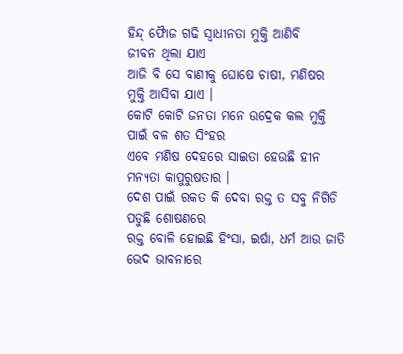ହିନ୍ଦ୍ ଫୋୖଜ ଗଢି ସ୍ୱାଧୀନତା ମୁକ୍ତି ଆଣିବି
ଜୀବନ ଥିଲା ଯାଏ
ଆଜି ବି ସେ ବାଣୀକୁ ଘୋଷେ ଚାଷୀ, ମଣିଷର
ମୁକ୍ତି ଆସିବା ଯାଏ ।
କୋଟି କୋଟି ଜନତା ମନେ ଉଦ୍ରେକ କଲ ମୁକ୍ତି
ପାଇଁ ବଳ ଶତ ସିଂହର
ଏବେ ମଣିଷ ଦେହରେ ସାଇତା ହେଉଛି ହୀନ
ମନ୍ୟତା କାପୁରୁଷତାର ।
ଦେଶ ପାଇଁ ରକତ କି ଦେବା ରକ୍ତ ତ ସବୁ ନିଗିଡି
ପଡୁଛି ଶୋଷଣରେ
ରକ୍ତ ବୋଳି ହୋଇଛି ହିଂସା, ଇର୍ଷା, ଧର୍ମ ଆଉ ଜାତି
ଭେଦ ଭାବନାରେ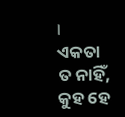।
ଏକତା ତ ନାହିଁ, କୁହ ହେ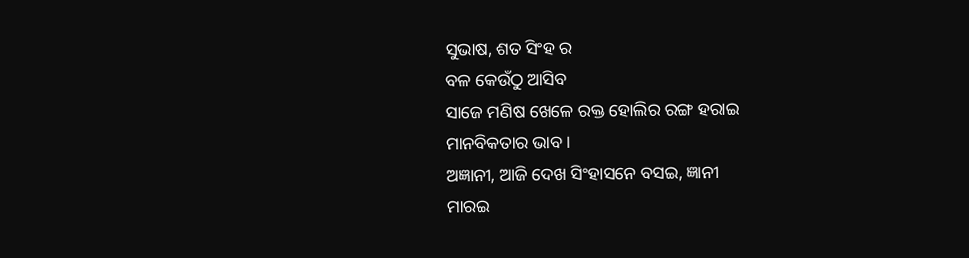ସୁଭାଷ, ଶତ ସିଂହ ର
ବଳ କେଉଁଠୁ ଆସିବ
ସାଜେ ମଣିଷ ଖେଳେ ରକ୍ତ ହୋଲିର ରଙ୍ଗ ହରାଇ
ମାନବିକତାର ଭାବ ।
ଅଜ୍ଞାନୀ, ଆଜି ଦେଖ ସିଂହାସନେ ବସଇ, ଜ୍ଞାନୀ
ମାରଇ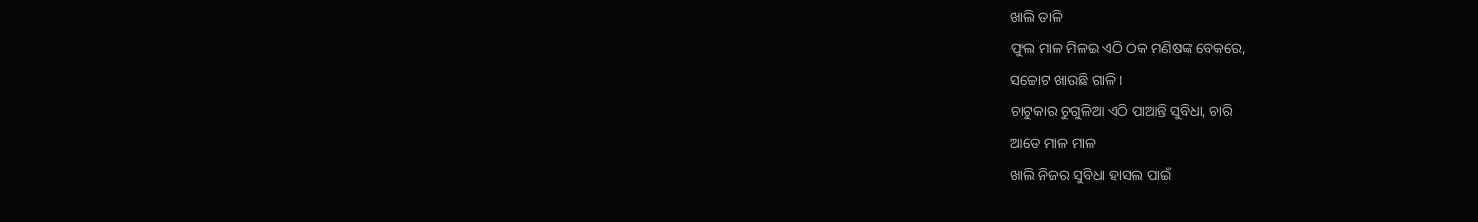ଖାଲି ତାଳି
ଫୁଲ ମାଳ ମିଳଇ ଏଠି ଠକ ମଣିଷଙ୍କ ବେକରେ,
ସଚ୍ଚୋଟ ଖାଉଛି ଗାଳି ।
ଚାଟୁକାର ଚୁଗୁଳିଆ ଏଠି ପାଆନ୍ତି ସୁବିଧା, ଚାରି
ଆଡେ ମାଳ ମାଳ
ଖାଲି ନିଜର ସୁବିଧା ହାସଲ ପାଇଁ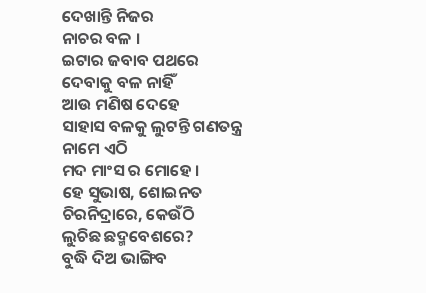ଦେଖାନ୍ତି ନିଜର
ନାଚର ବଳ ।
ଇଟାର ଜବାବ ପଥରେ ଦେବାକୁ ବଳ ନାହିଁ
ଆଉ ମଣିଷ ଦେହେ
ସାହାସ ବଳକୁ ଲୁଟନ୍ତି ଗଣତନ୍ତ୍ର ନାମେ ଏଠି
ମଦ ମାଂସ ର ମୋହେ ।
ହେ ସୁଭାଷ, ଶୋଇନତ ଚିରନିଦ୍ରାରେ, କେଉଁଠି
ଲୁଚିଛ ଛଦ୍ମବେଶରେ?
ବୁଦ୍ଧି ଦିଅ ଭାଙ୍ଗିବ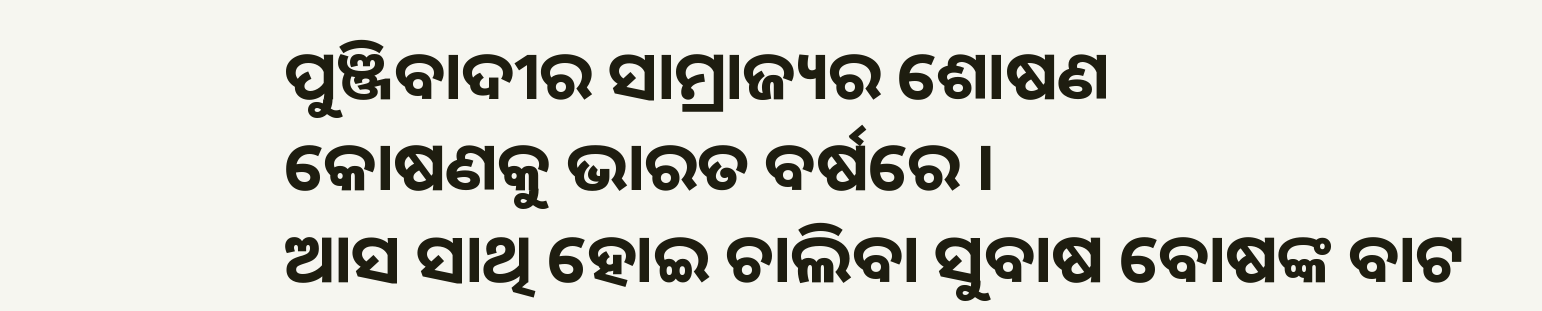ପୁଞ୍ଜିବାଦୀର ସାମ୍ରାଜ୍ୟର ଶୋଷଣ
କୋଷଣକୁ ଭାରତ ବର୍ଷରେ ।
ଆସ ସାଥି ହୋଇ ଚାଲିବା ସୁବାଷ ବୋଷଙ୍କ ବାଟ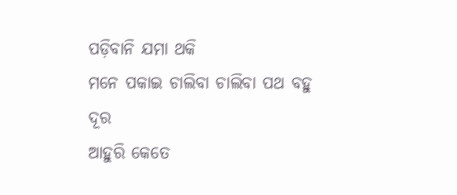ପଡ଼ିବାନି ଯମା ଥକି
ମନେ ପକାଇ ଚାଲିବା ଚାଲିବା ପଥ ବହୁ ଦୂର
ଆହୁରି କେତେ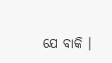ଯେ ବାକି ।